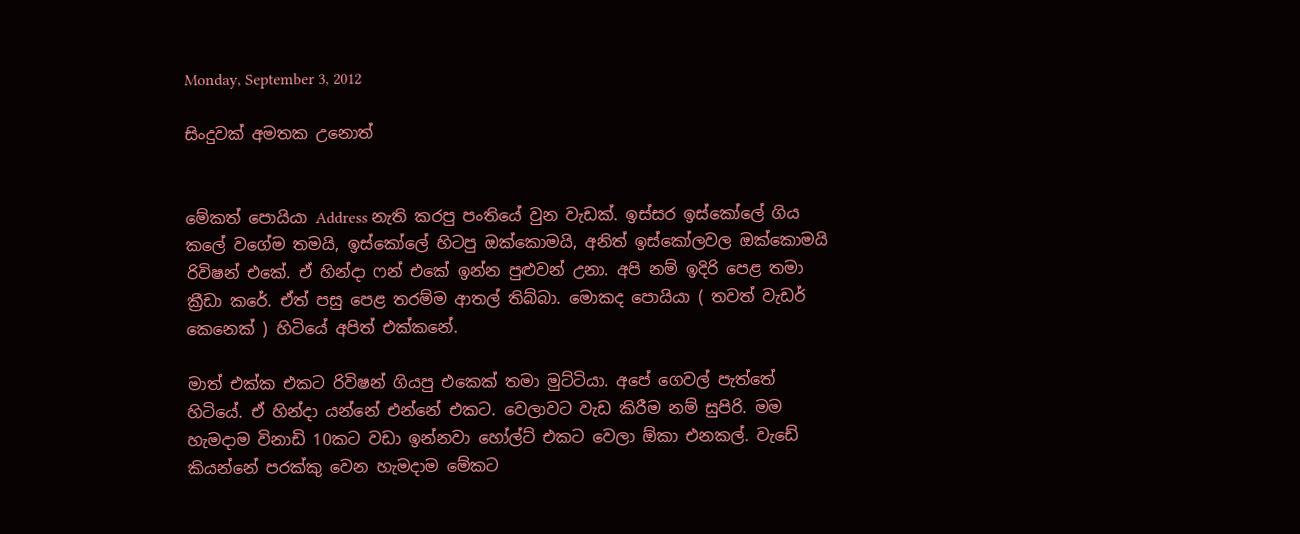Monday, September 3, 2012

සිංදුවක්‌ අමතක උනොත්


මේකත් පොයියා Address නැති කරපු පංතියේ වුන වැඩක්. ඉස්සර ඉස්කෝලේ ගිය කලේ වගේම තමයි, ඉස්කෝලේ හිටපු ඔක්කොමයි, අනිත් ඉස්කෝලවල ඔක්කොමයි රිවිෂන් එකේ. ඒ හින්දා ෆන් එකේ ඉන්න පුළුවන් උනා. අපි නම් ඉදිරි පෙළ තමා ක්‍රීඩා කරේ. ඒත් පසු පෙළ තරම්ම ආතල් තිබ්බා. මොකද පොයියා ( තවත් වැඩර් කෙනෙක් ) හිටියේ අපිත් එක්කනේ.

මාත් එක්ක එකට රිවිෂන් ගියපු එකෙක් තමා මුට්ටියා. අපේ ගෙවල් පැත්තේ හිටියේ. ඒ හින්දා යන්නේ එන්නේ එකට. වෙලාවට වැඩ කිරීම නම් සුපිරි. මම හැමදාම විනාඩි 10කට වඩා ඉන්නවා හෝල්ට් එකට වෙලා ඕකා එනකල්. වැඩේ කියන්නේ පරක්කු වෙන හැමදාම මේකට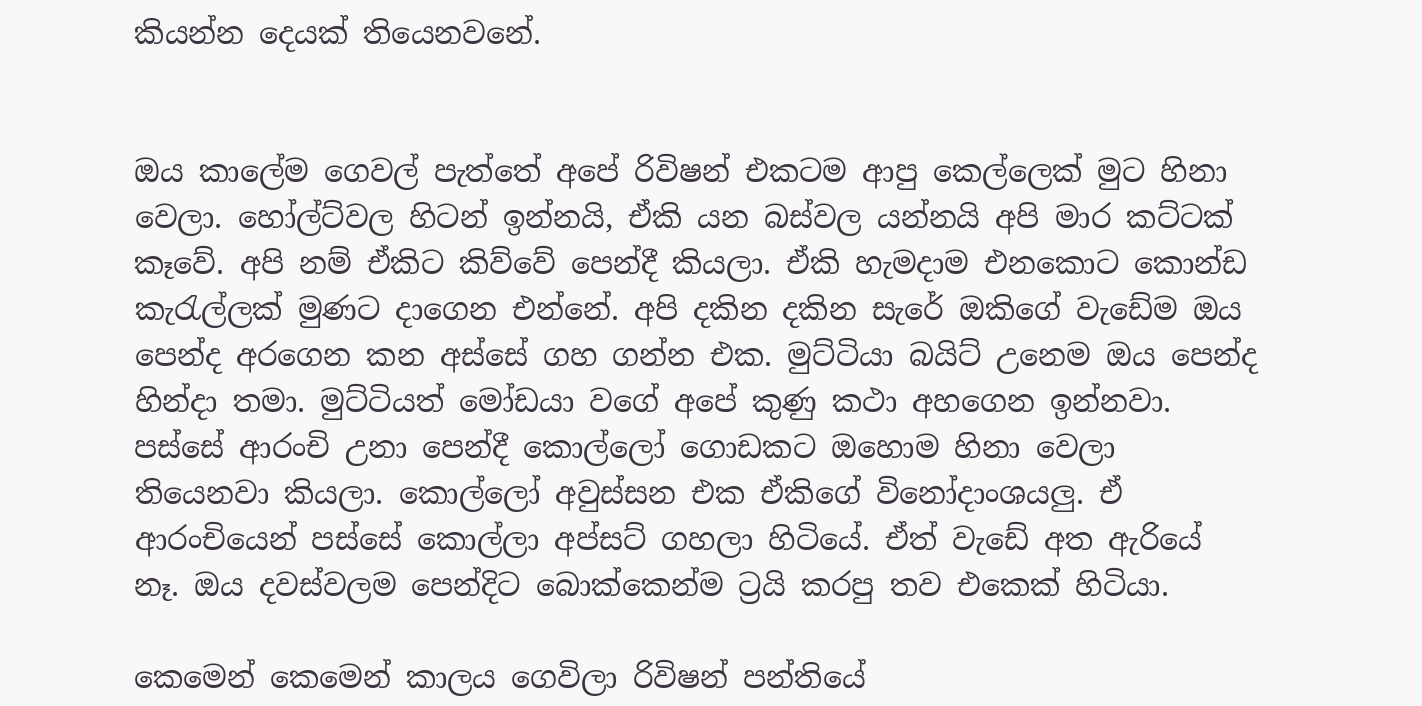කියන්න දෙයක් තියෙනවනේ.


ඔය කාලේම ගෙවල් පැත්තේ අපේ රිවිෂන් එකටම ආපු කෙල්ලෙක් මුට හිනා වෙලා. හෝල්ට්වල හිටන් ඉන්නයි, ඒකි යන බස්වල යන්නයි අපි මාර කට්ටක් කෑවේ. අපි නම් ඒකිට කිව්වේ පෙන්දී කියලා. ඒකි හැමදාම එනකොට කොන්ඩ කැරැල්ලක් මුණට දාගෙන එන්නේ. අපි දකින දකින සැරේ ඔකිගේ වැඩේම ඔය පෙන්ද අරගෙන කන අස්සේ ගහ ගන්න එක. මුට්ටියා බයිට් උනෙම ඔය පෙන්ද හින්දා තමා. මුට්ටියත් මෝඩයා වගේ අපේ කුණු කථා අහගෙන ඉන්නවා. පස්සේ ආරංචි උනා පෙන්දී කොල්ලෝ ගොඩකට ඔහොම හිනා වෙලා තියෙනවා කියලා. කොල්ලෝ අවුස්සන එක ඒකිගේ විනෝදාංශයලු. ඒ ආරංචියෙන් පස්සේ කොල්ලා අප්සට් ගහලා හිටියේ. ඒත් වැඩේ අත ඇරියේ නෑ. ඔය දවස්වලම පෙන්දිට බොක්කෙන්ම ට්‍රයි කරපු තව එකෙක් හිටියා.

කෙමෙන් කෙමෙන් කාලය ගෙවිලා රිවිෂන් පන්තියේ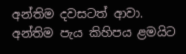අන්තිම දවසටත් ආවා. අන්තිම පැය කිහිපය ළමයිට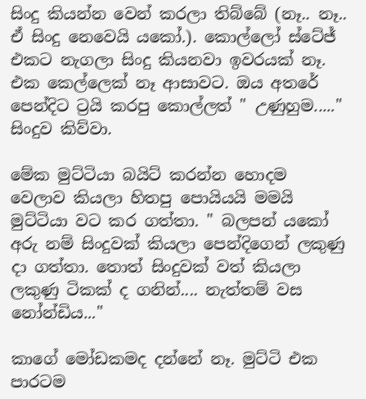සිංදු කියන්න වෙන් කරලා තිබ්බේ (නෑ.. නෑ.. ඒ සිංදු නෙවෙයි යකෝ.). කොල්ලෝ ස්ටේජ් එකට නැගලා සිංදු කියනවා ඉවරයක්‌ නෑ.  එක කෙල්ලෙක් නෑ ආසාවට. ඔය අතරේ පෙන්දිට ට්‍රයි කරපු කොල්ලත් " උණුහුම....." සිංදුව කිව්වා.

මේක මුට්ටියා බයිට් කරන්න හොදම වෙලාව කියලා හිතපු පොයියයි මමයි මුට්ටියා වට කර ගත්තා. " බලපන් යකෝ අරු නම් සිංදුවක් කියලා පෙන්දිගෙන් ලකුණු දා ගත්තා. තොත් සිංදුවක් වත් කියලා ලකුණු ටිකක් ද ගනින්.... නැත්තම් වස නෝන්ඩිය..."

කාගේ මෝඩකමද දන්නේ නෑ. මුට්ටි එක පාරටම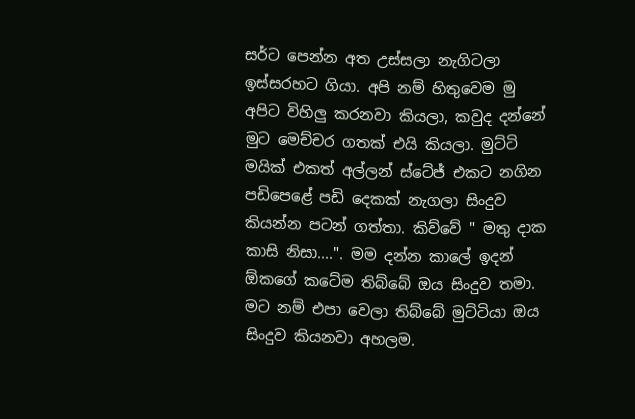සර්ට පෙන්න අත උස්සලා නැගිටලා ඉස්සරහට ගියා. අපි නම් හිතුවෙම මු අපිට විහිලු කරනවා කියලා, කවුද දන්නේ මුට මෙච්චර ගතක් එයි කියලා. මුට්ටි මයික් එකත් අල්ලන් ස්ටේජ් එකට නගින පඩිපෙළේ පඩි දෙකක් නැගලා සිංදුව කියන්න පටන් ගත්තා. කිව්වේ " මතු දාක කාසි නිසා....". මම දන්න කාලේ ඉදන් ඕකගේ කටේම තිබ්බේ ඔය සිංදුව තමා. මට නම් එපා වෙලා තිබ්බේ මුට්ටියා ඔය සිංදුව කියනවා අහලම.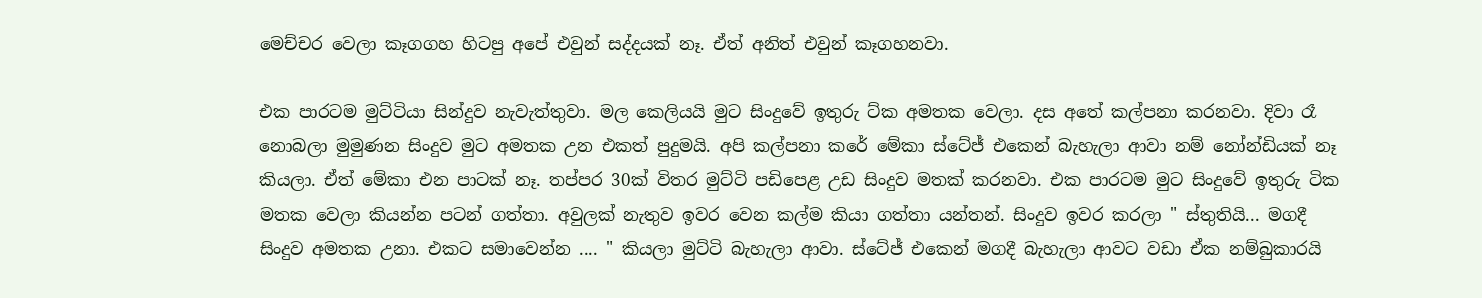මෙච්චර වෙලා කෑගගහ හිටපු අපේ එවුන් සද්දයක් නෑ. ඒත් අනිත් එවුන් කෑගහනවා.

එක පාරටම මුට්ටියා සින්දුව නැවැත්තුවා. මල කෙලියයි මුට සිංදුවේ ඉතුරු ට්ක අමතක වෙලා. දස අතේ කල්පනා කරනවා. දිවා රෑ නොබලා මුමුණන සිංදුව මුට අමතක උන එකත් පුදුමයි. අපි කල්පනා කරේ මේකා ස්ටේජ් එකෙන් බැහැලා ආවා නම් නෝන්ඩියක් නෑ කියලා. ඒත් මේකා එන පාටක් නෑ. තප්පර 30ක් විතර මුට්ටි පඩිපෙළ උඩ සිංදුව මතක් කරනවා. එක පාරටම මුට සිංදුවේ ඉතුරු ටික මතක වෙලා කියන්න පටන් ගත්තා. අවුලක් නැතුව ඉවර වෙන කල්ම කියා ගත්තා යන්තන්. සිංදුව ඉවර කරලා " ස්තුතියි... මගදී සිංදුව අමතක උනා. එකට සමාවෙන්න .... " කියලා මුට්ටි බැහැලා ආවා. ස්ටේජ් එකෙන් මගදී බැහැලා ආවට වඩා ඒක නම්බුකාරයි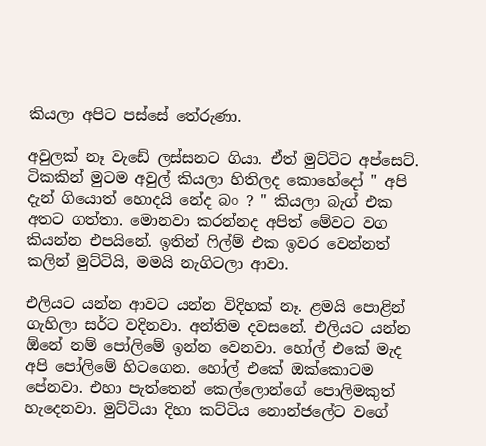කියලා අපිට පස්සේ තේරුණා.

අවුලක් නෑ වැඩේ ලස්සනට ගියා. ඒත් මුට්ටිට අප්සෙට්. ටිකකින් මුටම අවුල් කියලා හිතිලද කොහේදෝ " අපි දැන් ගියොත් හොදයි නේද බං ? " කියලා බැග් එක අතට ගත්තා. මොනවා කරන්නද අපිත් මේවට වග කියන්න එපයිනේ. ඉතින් ෆිල්ම් එක ඉවර වෙන්නත් කලින් මුට්ටියි, මමයි නැගිටලා ආවා.

එලියට යන්න ආවට යන්න විදිහක් නෑ. ළමයි පොළින් ගැහිලා සර්ට වදිනවා. අන්තිම දවසනේ. එලියට යන්න ඕනේ නම් පෝලිමේ ඉන්න වෙනවා. හෝල් එකේ මැද අපි පෝලිමේ හිටගෙන. හෝල් එකේ ඔක්කොටම පේනවා. එහා පැත්තෙන් කෙල්ලොන්ගේ පොලිමකුත් හැදෙනවා. මුට්ටියා දිහා කට්ටිය නොන්ජලේට වගේ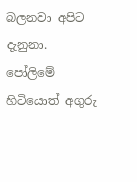බලනවා අපිට දැනුනා. පෝලිමේ හිටියොත් අගුරු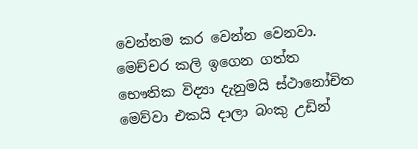වෙන්නම කර වෙන්න වෙනවා. මෙච්චර කලි ඉගෙන ගත්ත භෞතික විද්‍යා දැනුමයි ස්ථානෝචිත මෙව්වා එකයි දාලා බංකු උඩින්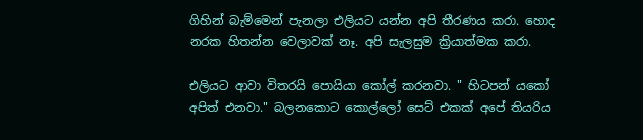ගිහින් බැම්මෙන් පැනලා එලියට යන්න අපි තීරණය කරා. හොද නරක හිතන්න වෙලාවක් නෑ. අපි සැලසුම ක්‍රියාත්මක කරා.

එලියට ආවා විතරයි පොයියා කෝල් කරනවා. " හිටපන් යකෝ අපිත් එනවා." බලනකොට කොල්ලෝ සෙට් එකක් අපේ තියරිය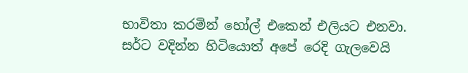භාවිතා කරමින් හෝල් එකෙන් එලියට එනවා. සර්ට වදින්න හිටියොත් අපේ රෙදි ගැලවෙයි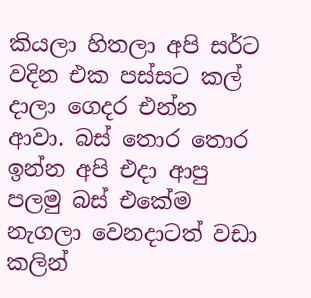කියලා හිතලා අපි සර්ට වදින එක පස්සට කල් දාලා ගෙදර එන්න ආවා. බස් තොර තොර ඉන්න අපි එදා ආපු පලමු බස් එකේම නැගලා වෙනදාටත් වඩා කලින්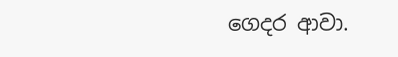ගෙදර ආවා.